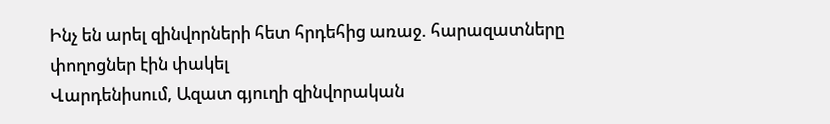Ինչ են արել զինվորների հետ հրդեհից առաջ. հարազատները փողոցներ էին փակել
Վարդենիսում, Ազատ գյուղի զինվորական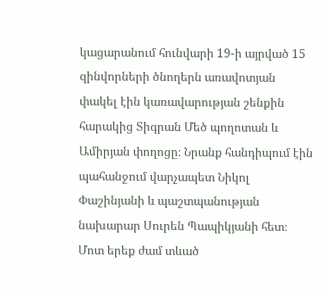կացարանում հունվարի 19-ի այրված 15 զինվորների ծնողերն առավոտյան փակել էին կառավարության շենքին հարակից Տիգրան Մեծ պողոտան և Ամիրյան փողոցը։ Նրանք հանդիպում էին պահանջում վարչապետ Նիկոլ Փաշինյանի և պաշտպանության նախարար Սուրեն Պապիկյանի հետ։ Մոտ երեք ժամ տևած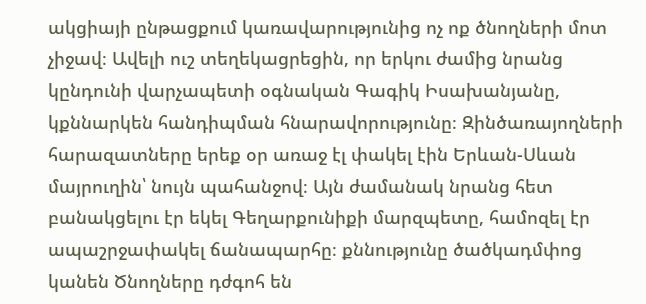ակցիայի ընթացքում կառավարությունից ոչ ոք ծնողների մոտ չիջավ։ Ավելի ուշ տեղեկացրեցին, որ երկու ժամից նրանց կընդունի վարչապետի օգնական Գագիկ Իսախանյանը, կքննարկեն հանդիպման հնարավորությունը։ Զինծառայողների հարազատները երեք օր առաջ էլ փակել էին Երևան-Սևան մայրուղին՝ նույն պահանջով։ Այն ժամանակ նրանց հետ բանակցելու էր եկել Գեղարքունիքի մարզպետը, համոզել էր ապաշրջափակել ճանապարհը։ քննությունը ծածկադմփոց կանեն Ծնողները դժգոհ են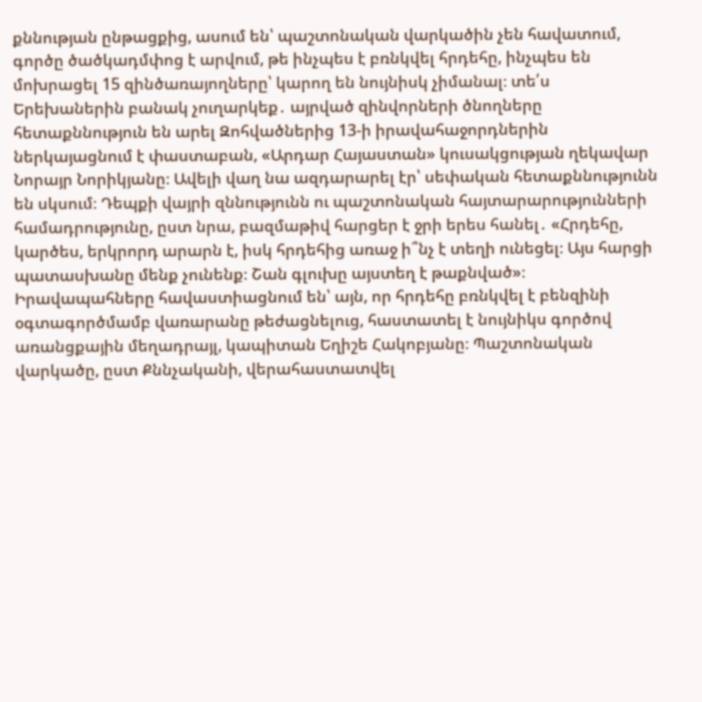քննության ընթացքից, ասում են՝ պաշտոնական վարկածին չեն հավատում, գործը ծածկադմփոց է արվում, թե ինչպես է բռնկվել հրդեհը, ինչպես են մոխրացել 15 զինծառայողները՝ կարող են նույնիսկ չիմանալ։ տե՛ս Երեխաներին բանակ չուղարկեք․ այրված զինվորների ծնողները հետաքննություն են արել Զոհվածներից 13-ի իրավահաջորդներին ներկայացնում է փաստաբան, «Արդար Հայաստան» կուսակցության ղեկավար Նորայր Նորիկյանը։ Ավելի վաղ նա ազդարարել էր՝ սեփական հետաքննությունն են սկսում։ Դեպքի վայրի զննությունն ու պաշտոնական հայտարարությունների համադրությունը, ըստ նրա, բազմաթիվ հարցեր է ջրի երես հանել․ «Հրդեհը, կարծես, երկրորդ արարն է, իսկ հրդեհից առաջ ի՞նչ է տեղի ունեցել։ Այս հարցի պատասխանը մենք չունենք։ Շան գլուխը այստեղ է թաքնված»։ Իրավապահները հավաստիացնում են՝ այն, որ հրդեհը բռնկվել է բենզինի օգտագործմամբ վառարանը թեժացնելուց, հաստատել է նույնիկս գործով առանցքային մեղադրայլ, կապիտան Եղիշե Հակոբյանը։ Պաշտոնական վարկածը, ըստ Քննչականի, վերահաստատվել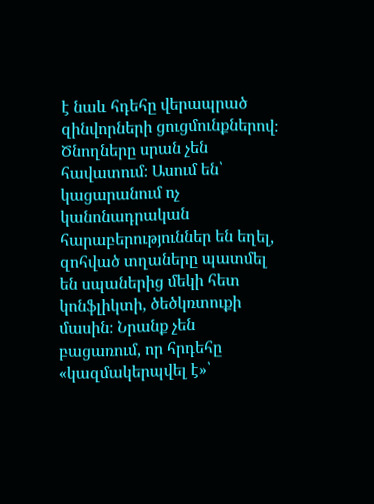է նաև հդեհը վերապրած զինվորների ցուցմունքներով։ Ծնողները սրան չեն հավատում։ Ասում են՝ կացարանում ոչ կանոնադրական հարաբերություններ են եղել, զոհված տղաները պատմել են սպաներից մեկի հետ կոնֆլիկտի, ծեծկռտուքի մասին։ Նրանք չեն բացառում, որ հրդեհը «կազմակերպվել է»՝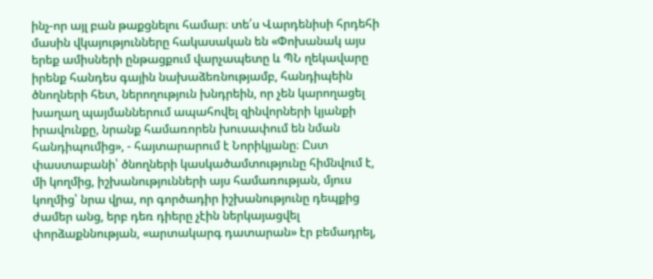ինչ-որ այլ բան թաքցնելու համար։ տե՛ս Վարդենիսի հրդեհի մասին վկայությունները հակասական են «Փոխանակ այս երեք ամիսների ընթացքում վարչապետը և ՊՆ ղեկավարը իրենք հանդես գային նախաձեռնությամբ, հանդիպեին ծնողների հետ, ներողություն խնդրեին, որ չեն կարողացել խաղաղ պայմաններում ապահովել զինվորների կյանքի իրավունքը, նրանք համառորեն խուսափում են նման հանդիպումից», - հայտարարում է Նորիկյանը։ Ըստ փաստաբանի՝ ծնողների կասկածամտությունը հիմնվում է, մի կողմից, իշխանությունների այս համառության, մյուս կողմից՝ նրա վրա, որ գործադիր իշխանությունը դեպքից ժամեր անց, երբ դեռ դիերը չէին ներկայացվել փորձաքննության, «արտակարգ դատարան» էր բեմադրել,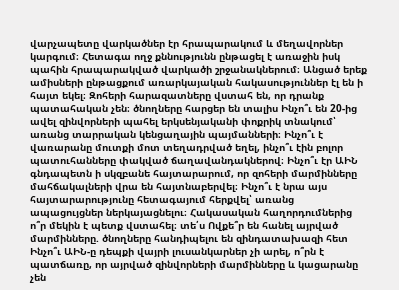վարչապետը վարկածներ էր հրապարակում և մեղավորներ կարգում։ Հետագա ողջ քննությունն ընթացել է առաջին իսկ պահին հրապարակված վարկածի շրջանակներում։ Անցած երեք ամիսների ընթացքում առարկայական հակասություններ էլ են ի հայտ եկել։ Զոհերի հարազատները վստահ են, որ դրանք պատահական չեն։ ծնողները հարցեր են տալիս Ինչո՞ւ են 20-ից ավել զինվորների պահել երկսենյականի փոքրիկ տնակում՝ առանց տարրական կենցաղային պայմանների։ Ինչո՞ւ է վառարանը մուտքի մոտ տեղադրված եղել, ինչո՞ւ էին բոլոր պատուհանները փակված ճաղավանդակներով։ Ինչո՞ւ էր ԱԻՆ գնդապետն ի սկզբանե հայտարարում, որ զոհերի մարմինները մահճակալների վրա են հայտնաբերվել։ Ինչո՞ւ է նրա այս հայտարարությունը հետագայում հերքվել՝ առանց ապացույցներ ներկայացնելու։ Հակասական հաղորդումներից ո՞ր մեկին է պետք վստահել։ տե՛ս Ովքե՞ր են հանել այրված մարմինները. ծնողները հանդիպելու են զինդատախազի հետ Ինչո՞ւ ԱԻՆ-ը դեպքի վայրի լուսանկարներ չի արել, ո՞րն է պատճառը, որ այրված զինվորների մարմինները և կացարանը չեն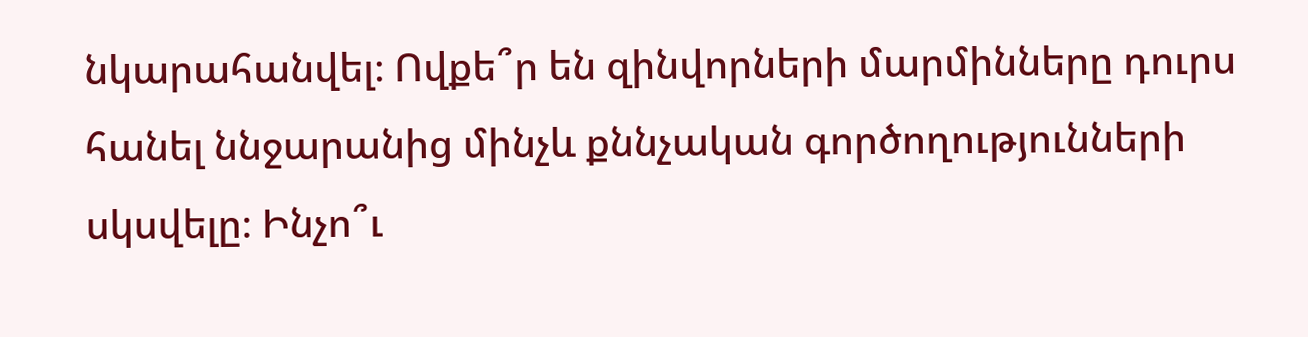նկարահանվել։ Ովքե՞ր են զինվորների մարմինները դուրս հանել ննջարանից մինչև քննչական գործողությունների սկսվելը։ Ինչո՞ւ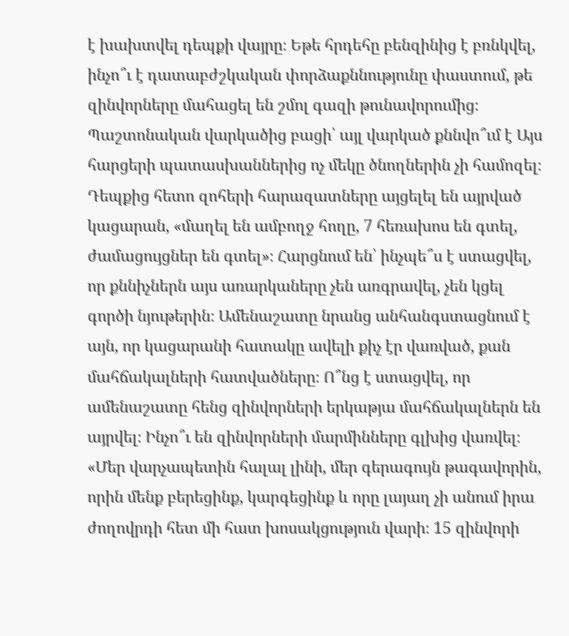է խախտվել դեպքի վայրը։ Եթե հրդեհը բենզինից է բռնկվել, ինչո՞ւ է դատաբժշկական փորձաքննությունը փաստում, թե զինվորները մահացել են շմոլ գազի թունավորումից։ Պաշտոնական վարկածից բացի՝ այլ վարկած քննվո՞ւմ է Այս հարցերի պատասխաններից ոչ մեկը ծնողներին չի համոզել։ Դեպքից հետո զոհերի հարազատները այցելել են այրված կացարան, «մաղել են ամբողջ հողը, 7 հեռախոս են գտել, ժամացույցներ են գտել»։ Հարցնում են՝ ինչպե՞ս է ստացվել, որ քննիչներն այս առարկաները չեն առգրավել, չեն կցել գործի նյութերին։ Ամենաշատը նրանց անհանգստացնում է այն, որ կացարանի հատակը ավելի քիչ էր վառված, քան մահճակալների հատվածները։ Ո՞նց է ստացվել, որ ամենաշատը հենց զինվորների երկաթյա մահճակալներն են այրվել։ Ինչո՞ւ են զինվորների մարմինները գլխից վառվել։ «Մեր վարչապետին հալալ լինի, մեր գերագույն թագավորին, որին մենք բերեցինք, կարգեցինք և որը լայաղ չի անում իրա ժողովրդի հետ մի հատ խոսակցություն վարի։ 15 զինվորի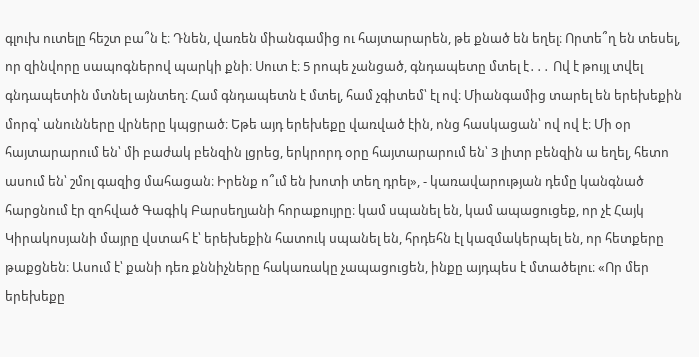գլուխ ուտելը հեշտ բա՞ն է։ Դնեն, վառեն միանգամից ու հայտարարեն, թե քնած են եղել։ Որտե՞ղ են տեսել, որ զինվորը սապոգներով պարկի քնի։ Սուտ է։ 5 րոպե չանցած, գնդապետը մտել է․․․ Ով է թույլ տվել գնդապետին մտնել այնտեղ։ Համ գնդապետն է մտել, համ չգիտեմ՝ էլ ով։ Միանգամից տարել են երեխեքին մորգ՝ անունները վրները կպցրած։ Եթե այդ երեխեքը վառված էին, ոնց հասկացան՝ ով ով է։ Մի օր հայտարարում են՝ մի բաժակ բենզին լցրեց, երկրորդ օրը հայտարարում են՝ 3 լիտր բենզին ա եղել, հետո ասում են՝ շմոլ գազից մահացան։ Իրենք ո՞ւմ են խոտի տեղ դրել», - կառավարության դեմը կանգնած հարցնում էր զոհված Գագիկ Բարսեղյանի հորաքույրը։ կամ սպանել են, կամ ապացուցեք, որ չէ Հայկ Կիրակոսյանի մայրը վստահ է՝ երեխեքին հատուկ սպանել են, հրդեհն էլ կազմակերպել են, որ հետքերը թաքցնեն։ Ասում է՝ քանի դեռ քննիչները հակառակը չապացուցեն, ինքը այդպես է մտածելու։ «Որ մեր երեխեքը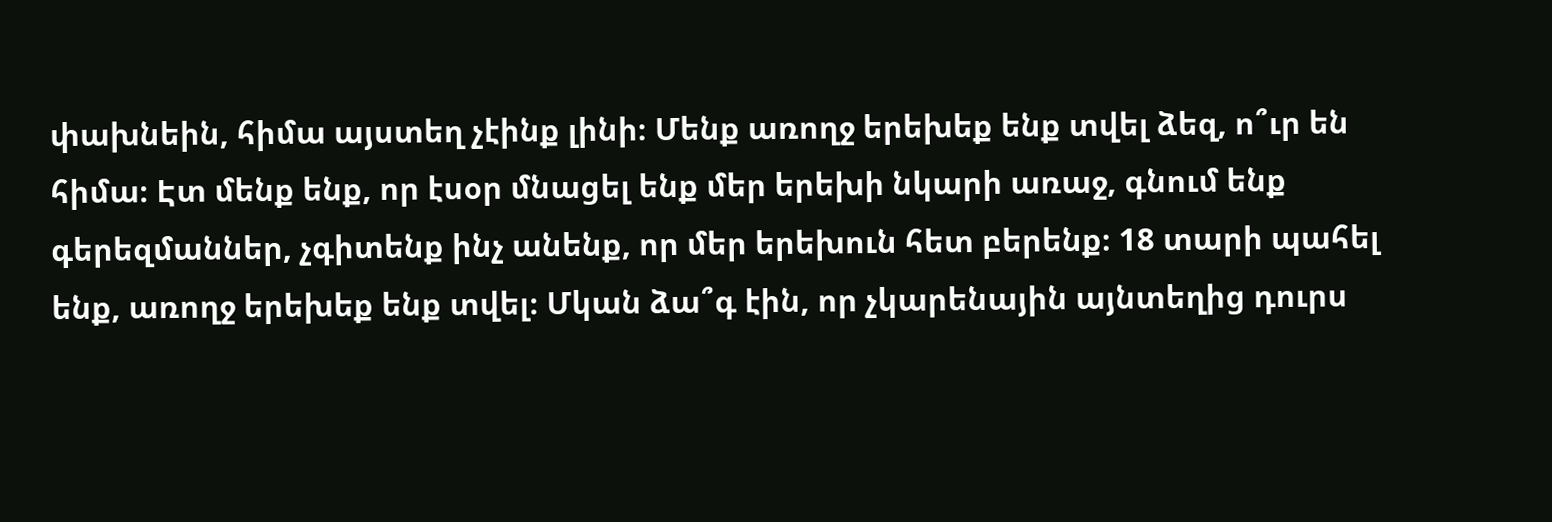փախնեին, հիմա այստեղ չէինք լինի։ Մենք առողջ երեխեք ենք տվել ձեզ, ո՞ւր են հիմա։ Էտ մենք ենք, որ էսօր մնացել ենք մեր երեխի նկարի առաջ, գնում ենք գերեզմաններ, չգիտենք ինչ անենք, որ մեր երեխուն հետ բերենք։ 18 տարի պահել ենք, առողջ երեխեք ենք տվել։ Մկան ձա՞գ էին, որ չկարենային այնտեղից դուրս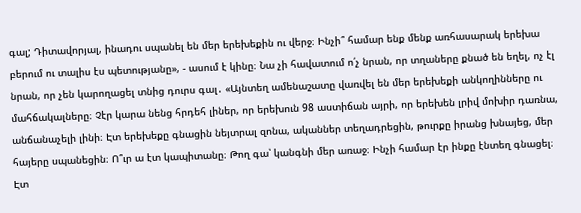գալ; Դիտավորյալ, ինադու սպանել են մեր երեխեքին ու վերջ։ Ինչի՞ համար ենք մենք առհասարակ երեխա բերում ու տալիս էս պետությանը», - ասում է կինը։ Նա չի հավատում ո՛չ նրան, որ տղաները քնած են եղել, ոչ էլ նրան, որ չեն կարողացել տնից դուրս գալ․ «Այնտեղ ամենաշատը վառվել են մեր երեխեքի անկողինները ու մահճակալները։ Չէր կարա նենց հրդեհ լիներ, որ երեխուն 98 աստիճան այրի, որ երեխեն լրիվ մոխիր դառնա, անճանաչելի լինի։ Էտ երեխեքը գնացին նեյտրալ զոնա, ականներ տեղադրեցին, թուրքը իրանց խնայեց, մեր հայերը սպանեցին։ Ո՞ւր ա էտ կապիտանը։ Թող գա՝ կանգնի մեր առաջ։ Ինչի համար էր ինքը էնտեղ գնացել։ Էտ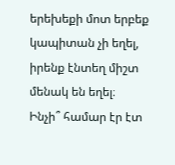երեխեքի մոտ երբեք կապիտան չի եղել, իրենք էնտեղ միշտ մենակ են եղել։ Ինչի՞ համար էր էտ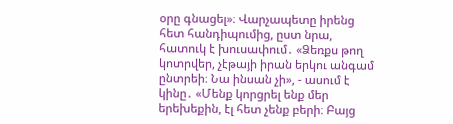օրը գնացել»։ Վարչապետը իրենց հետ հանդիպումից, ըստ նրա, հատուկ է խուսափում․ «Ձեռքս թող կոտրվեր, չէթայի իրան երկու անգամ ընտրեի։ Նա ինսան չի», - ասում է կինը․ «Մենք կորցրել ենք մեր երեխեքին, էլ հետ չենք բերի։ Բայց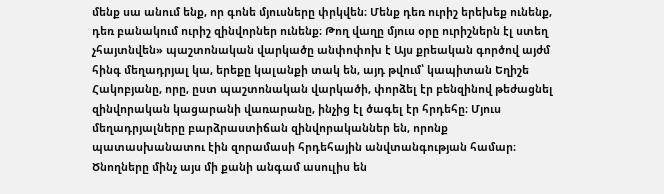մենք սա անում ենք, որ գոնե մյուսները փրկվեն։ Մենք դեռ ուրիշ երեխեք ունենք, դեռ բանակում ուրիշ զինվորներ ունենք։ Թող վաղը մյուս օրը ուրիշներն էլ ստեղ չհայտնվեն» պաշտոնական վարկածը անփոփոխ է Այս քրեական գործով այժմ հինգ մեղադրյալ կա, երեքը կալանքի տակ են, այդ թվում՝ կապիտան Եղիշե Հակոբյանը, որը, ըստ պաշտոնական վարկածի, փորձել էր բենզինով թեժացնել զինվորական կացարանի վառարանը, ինչից էլ ծագել էր հրդեհը։ Մյուս մեղադրյալները բարձրաստիճան զինվորականներ են, որոնք պատասխանատու էին զորամասի հրդեհային անվտանգության համար։ Ծնողները մինչ այս մի քանի անգամ ասուլիս են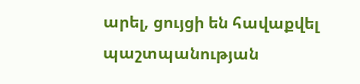արել, ցույցի են հավաքվել պաշտպանության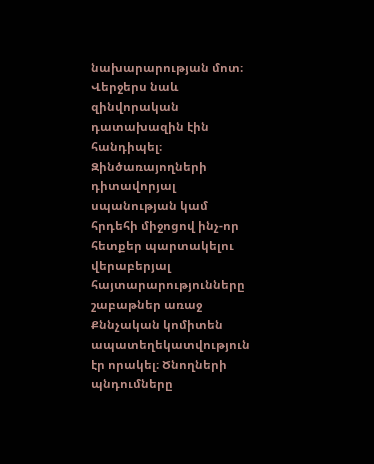նախարարության մոտ։ Վերջերս նաև զինվորական դատախազին էին հանդիպել։ Զինծառայողների դիտավորյալ սպանության կամ հրդեհի միջոցով ինչ-որ հետքեր պարտակելու վերաբերյալ հայտարարությունները շաբաթներ առաջ Քննչական կոմիտեն ապատեղեկատվություն էր որակել։ Ծնողների պնդումները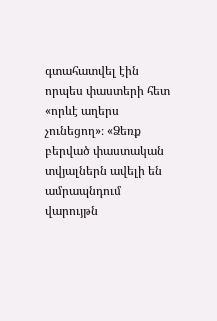գտահատվել էին որպես փաստերի հետ «որևէ աղերս չունեցող»։ «Ձեռք բերված փաստական տվյալներն ավելի են ամրապնդում վարույթն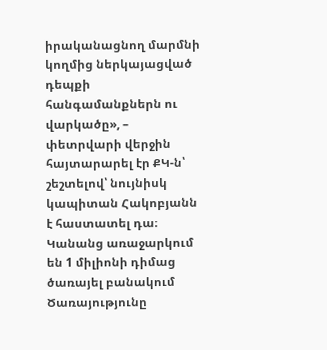իրականացնող մարմնի կողմից ներկայացված դեպքի հանգամանքներն ու վարկածը», – փետրվարի վերջին հայտարարել էր ՔԿ-ն՝ շեշտելով՝ նույնիսկ կապիտան Հակոբյանն է հաստատել դա։
Կանանց առաջարկում են 1 միլիոնի դիմաց ծառայել բանակում
Ծառայությունը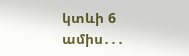կտևի 6 ամիս․․․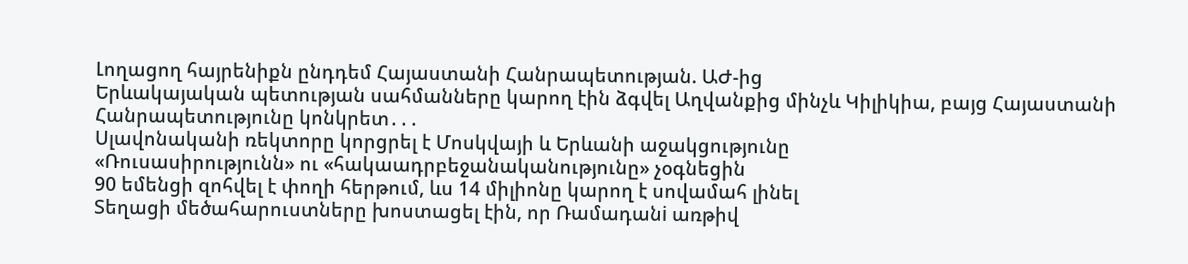Լողացող հայրենիքն ընդդեմ Հայաստանի Հանրապետության. ԱԺ-ից
Երևակայական պետության սահմանները կարող էին ձգվել Աղվանքից մինչև Կիլիկիա, բայց Հայաստանի Հանրապետությունը կոնկրետ․․․
Սլավոնականի ռեկտորը կորցրել է Մոսկվայի և Երևանի աջակցությունը
«Ռուսասիրությունն» ու «հակաադրբեջանականությունը» չօգնեցին
90 եմենցի զոհվել է փողի հերթում, ևս 14 միլիոնը կարող է սովամահ լինել
Տեղացի մեծահարուստները խոստացել էին, որ Ռամադանi առթիվ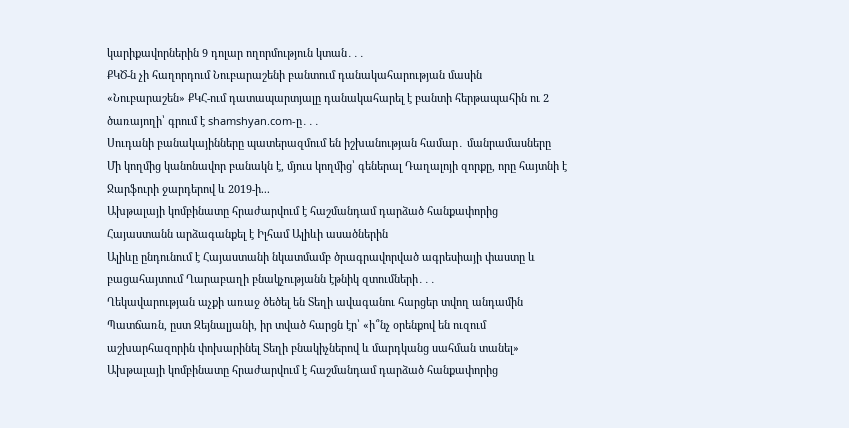կարիքավորներին 9 դոլար ողորմություն կտան․․․
ՔԿԾ-ն չի հաղորդում Նուբարաշենի բանտում դանակահարության մասին
«Նուբարաշեն» ՔԿՀ-ում դատապարտյալը դանակահարել է բանտի հերթապահին ու 2 ծառայողի՝ գրում է shamshyan.com-ը․․․
Սուդանի բանակայինները պատերազմում են իշխանության համար․ մանրամասները
Մի կողմից կանոնավոր բանակն է, մյուս կողմից՝ գեներալ Դաղալոյի զորքը, որը հայտնի է Ջարֆուրի ջարդերով և 2019-ի...
Ախթալայի կոմբինատը հրաժարվում է հաշմանդամ դարձած հանքափորից
Հայաստանն արձագանքել է Իլհամ Ալիևի ասածներին
Ալիևը ընդունում է Հայաստանի նկատմամբ ծրագրավորված ագրեսիայի փաստը և բացահայտում Ղարաբաղի բնակչությանն էթնիկ զտումների․․․
Ղեկավարության աչքի առաջ ծեծել են Տեղի ավագանու հարցեր տվող անդամին
Պատճառն, ըստ Զեյնալյանի, իր տված հարցն էր՝ «ի՞նչ օրենքով են ուզում աշխարհազորին փոխարինել Տեղի բնակիչներով և մարդկանց սահման տանել»
Ախթալայի կոմբինատը հրաժարվում է հաշմանդամ դարձած հանքափորից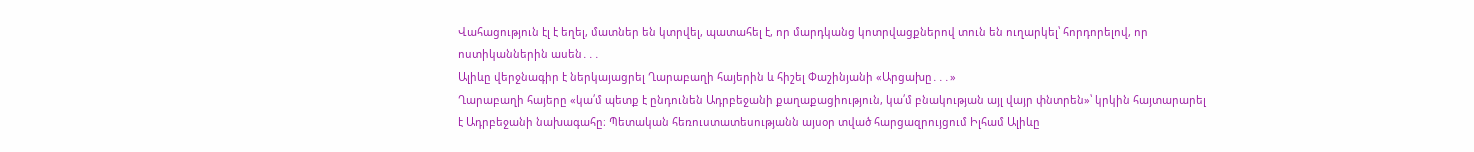Վահացություն էլ է եղել, մատներ են կտրվել, պատահել է, որ մարդկանց կոտրվացքներով տուն են ուղարկել՝ հորդորելով, որ ոստիկաններին ասեն․․․
Ալիևը վերջնագիր է ներկայացրել Ղարաբաղի հայերին և հիշել Փաշինյանի «Արցախը․․․»
Ղարաբաղի հայերը «կա՛մ պետք է ընդունեն Ադրբեջանի քաղաքացիություն, կա՛մ բնակության այլ վայր փնտրեն»՝ կրկին հայտարարել է Ադրբեջանի նախագահը։ Պետական հեռուստատեսությանն այսօր տված հարցազրույցում Իլհամ Ալիևը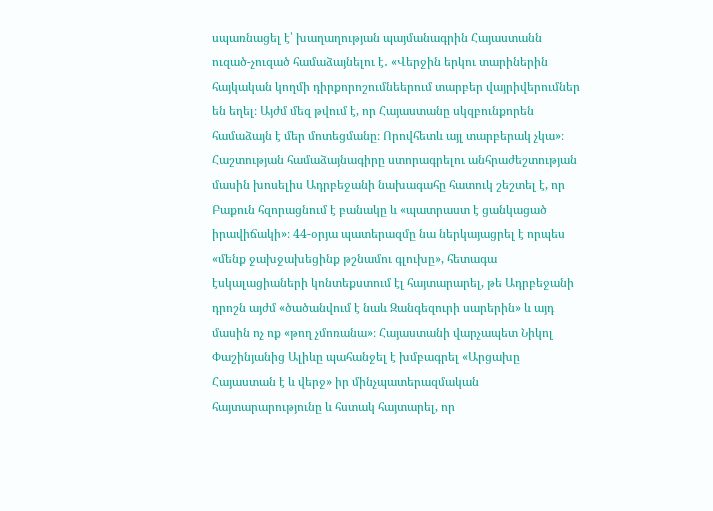սպառնացել է՝ խաղաղության պայմանագրին Հայաստանն ուզած-չուզած համաձայնելու է․ «Վերջին երկու տարիներին հայկական կողմի դիրքորոշումնեերում տարբեր վայրիվերումներ են եղել։ Այժմ մեզ թվում է, որ Հայաստանը սկզբունքորեն համաձայն է մեր մոտեցմանը։ Որովհետև այլ տարբերակ չկա»։ Հաշտության համաձայնագիրը ստորագրելու անհրաժեշտության մասին խոսելիս Ադրբեջանի նախագահը հատուկ շեշտել է, որ Բաքուն հզորացնում է բանակը և «պատրաստ է ցանկացած իրավիճակի»։ 44-օրյա պատերազմը նա ներկայացրել է որպես «մենք ջախջախեցինք թշնամու գլուխը», հետագա էսկալացիաների կոնտեքստում էլ հայտարարել, թե Ադրբեջանի դրոշն այժմ «ծածանվում է նաև Զանգեզուրի սարերին» և այդ մասին ոչ ոք «թող չմոռանա»։ Հայաստանի վարչապետ Նիկոլ Փաշինյանից Ալիևը պահանջել է խմբագրել «Արցախը Հայաստան է և վերջ» իր մինչպատերազմական հայտարարությունը և հստակ հայտարել, որ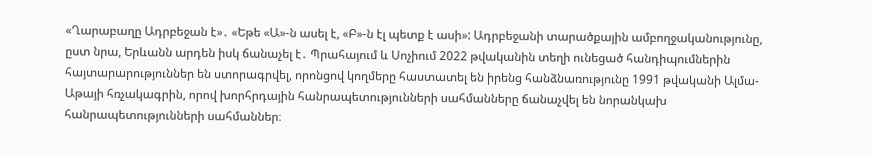«Ղարաբաղը Ադրբեջան է»․ «Եթե «Ա»-ն ասել է, «Բ»-ն էլ պետք է ասի»: Ադրբեջանի տարածքային ամբողջականությունը, ըստ նրա, Երևանն արդեն իսկ ճանաչել է․ Պրահայում և Սոչիում 2022 թվականին տեղի ունեցած հանդիպումներին հայտարարություններ են ստորագրվել, որոնցով կողմերը հաստատել են իրենց հանձնառությունը 1991 թվականի Ալմա-Աթայի հռչակագրին, որով խորհրդային հանրապետությունների սահմանները ճանաչվել են նորանկախ հանրապետությունների սահմաններ։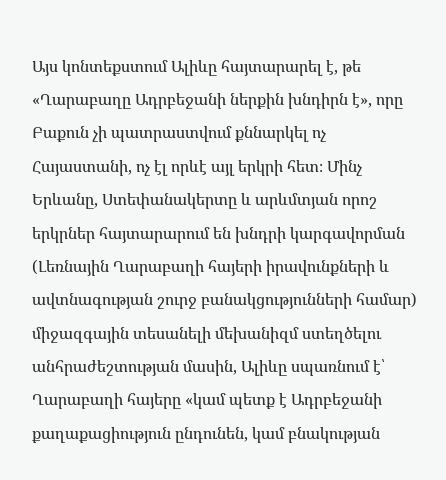Այս կոնտեքստում Ալիևը հայտարարել է, թե «Ղարաբաղը Ադրբեջանի ներքին խնդիրն է», որը Բաքուն չի պատրաստվում քննարկել ոչ Հայաստանի, ոչ էլ որևէ այլ երկրի հետ։ Մինչ Երևանը, Ստեփանակերտը և արևմտյան որոշ երկրներ հայտարարում են խնդրի կարգավորման (Լեռնային Ղարաբաղի հայերի իրավունքների և ավտնագության շուրջ բանակցությունների համար) միջազգային տեսանելի մեխանիզմ ստեղծելու անհրաժեշտության մասին, Ալիևը սպառնում է՝ Ղարաբաղի հայերը «կամ պետք է Ադրբեջանի քաղաքացիություն ընդունեն, կամ բնակության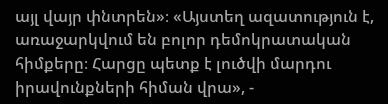այլ վայր փնտրեն»։ «Այստեղ ազատություն է, առաջարկվում են բոլոր դեմոկրատական հիմքերը։ Հարցը պետք է լուծվի մարդու իրավունքների հիման վրա», -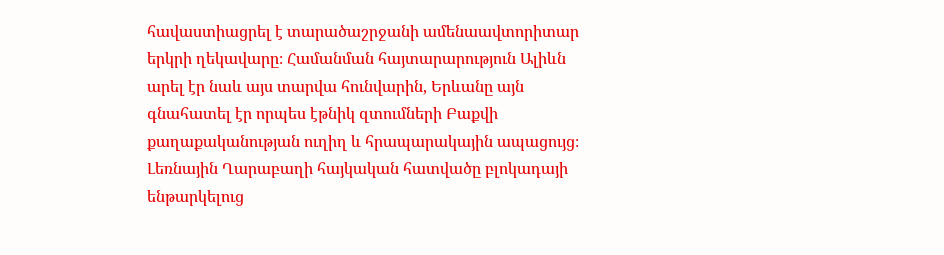հավաստիացրել է տարածաշրջանի ամենաավտորիտար երկրի ղեկավարը։ Համանման հայտարարություն Ալիևն արել էր նաև այս տարվա հունվարին, Երևանը այն գնահատել էր որպես էթնիկ զտումների Բաքվի քաղաքականության ուղիղ և հրապարակային ապացույց։ Լեռնային Ղարաբաղի հայկական հատվածը բլոկադայի ենթարկելուց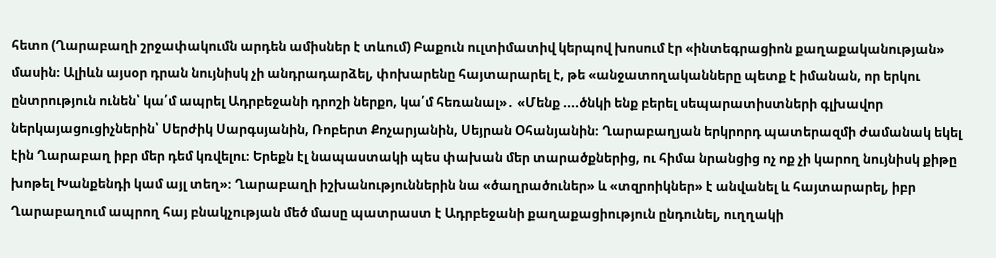հետո (Ղարաբաղի շրջափակումն արդեն ամիսներ է տևում) Բաքուն ուլտիմատիվ կերպով խոսում էր «ինտեգրացիոն քաղաքականության» մասին։ Ալիևն այսօր դրան նույնիսկ չի անդրադարձել, փոխարենը հայտարարել է, թե «անջատողականները պետք է իմանան, որ երկու ընտրություն ունեն՝ կա՛մ ապրել Ադրբեջանի դրոշի ներքո, կա՛մ հեռանալ»․ «Մենք ....ծնկի ենք բերել սեպարատիստների գլխավոր ներկայացուցիչներին՝ Սերժիկ Սարգսյանին, Ռոբերտ Քոչարյանին, Սեյրան Օհանյանին։ Ղարաբաղյան երկրորդ պատերազմի ժամանակ եկել էին Ղարաբաղ իբր մեր դեմ կռվելու։ Երեքն էլ նապաստակի պես փախան մեր տարածքներից, ու հիմա նրանցից ոչ ոք չի կարող նույնիսկ քիթը խոթել Խանքենդի կամ այլ տեղ»։ Ղարաբաղի իշխանություններին նա «ծաղրածուներ» և «տզրոիկներ» է անվանել և հայտարարել, իբր Ղարաբաղում ապրող հայ բնակչության մեծ մասը պատրաստ է Ադրբեջանի քաղաքացիություն ընդունել, ուղղակի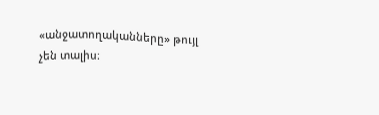«անջատողականները» թույլ չեն տալիս։